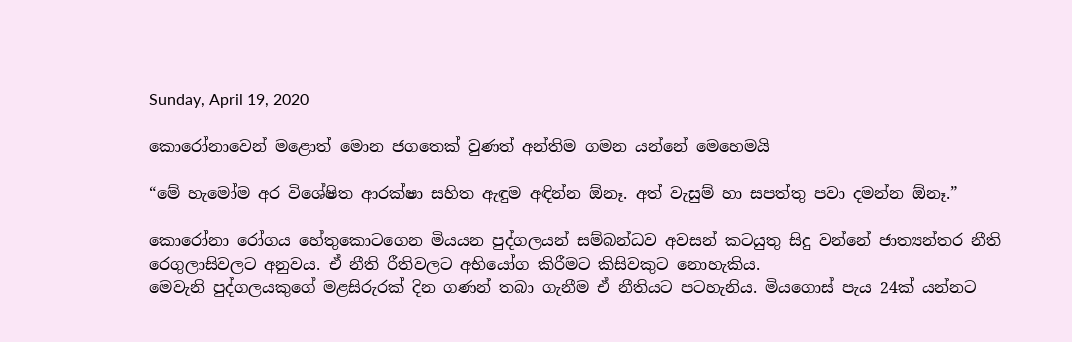Sunday, April 19, 2020

කොරෝනාවෙන් මළොත් මොන ජගතෙක් වුණත් අන්තිම ගමන යන්නේ මෙහෙමයි

“මේ හැමෝම අර විශේෂිත ආරක්ෂා සහිත ඇඳුම අඳින්න ඕනෑ. අත් වැසුම් හා සපත්තු පවා දමන්න ඕනෑ.”

කොරෝනා රෝගය හේතුකොටගෙන මියයන පුද්ගලයන් සම්බන්ධව අවසන් කටයුතු සිදු වන්නේ ජාත්‍යන්තර නීති රෙගුලාසිවලට අනුවය. ඒ නීති රීතිවලට අභියෝග කිරීමට කිසිවකුට නොහැකිය.
මෙවැනි පුද්ගලයකුගේ මළසිරුරක් දින ගණන් තබා ගැනීම ඒ නීතියට පටහැනිය. මියගොස් පැය 24ක් යන්නට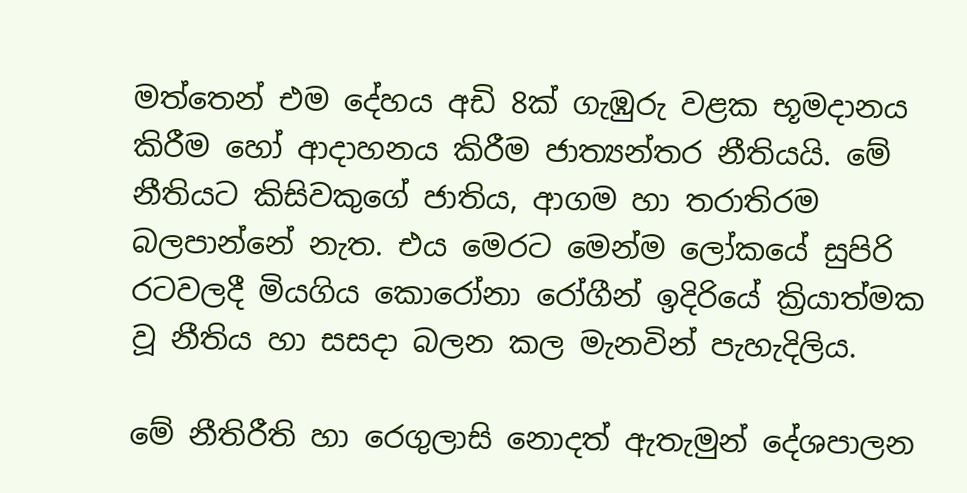මත්තෙන් එම දේහය අඩි 8ක් ගැඹුරු වළක භූමදානය කිරීම හෝ ආදාහනය කිරීම ජාත්‍යන්තර නීතියයි. මේ නීතියට කිසිවකුගේ ජාතිය, ආගම හා තරාතිරම බලපාන්නේ නැත. එය මෙරට මෙන්ම ලෝකයේ සුපිරි රටවලදී මියගිය කොරෝනා රෝගීන් ඉදිරියේ ක්‍රියාත්මක වූ නීතිය හා සසදා බලන කල මැනවින් පැහැදිලිය.

මේ නීතිරීති හා රෙගුලාසි නොදත් ඇතැමුන් දේශපාලන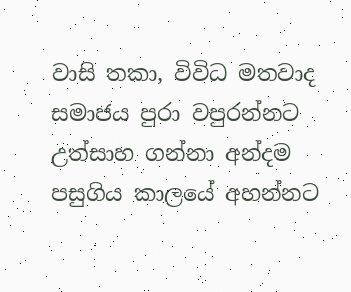වාසි තකා, විවිධ මතවාද සමාජය පුරා වපුරන්නට උත්සාහ ගන්නා අන්දම පසුගිය කාලයේ අහන්නට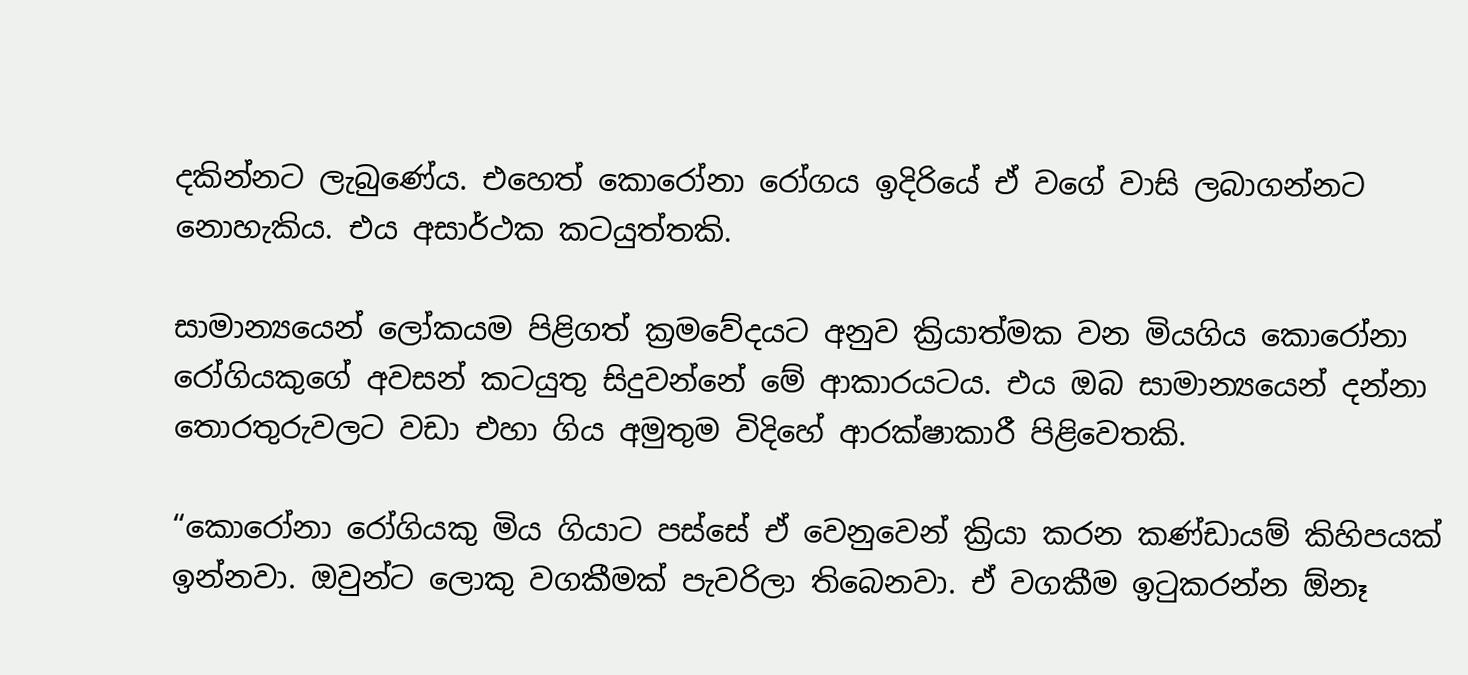දකින්නට ලැබුණේය. එහෙත් කොරෝනා රෝගය ඉදිරියේ ඒ වගේ වාසි ලබාගන්නට නොහැකිය. එය අසාර්ථක කටයුත්තකි.

සාමාන්‍යයෙන් ලෝකයම පිළිගත් ක්‍රමවේදයට අනුව ක්‍රියාත්මක වන මියගිය කොරෝනා රෝගියකුගේ අවසන් කටයුතු සිදුවන්නේ මේ ආකාරයටය. එය ඔබ සාමාන්‍යයෙන් දන්නා තොරතුරුවලට වඩා එහා ගිය අමුතුම විදිහේ ආරක්ෂාකාරී පිළිවෙතකි.

“කොරෝනා රෝගියකු මිය ගියාට පස්සේ ඒ වෙනුවෙන් ක්‍රියා කරන කණ්ඩායම් කිහිපයක් ඉන්නවා. ඔවුන්ට ලොකු වගකීමක් පැවරිලා තිබෙනවා. ඒ වගකීම ඉටුකරන්න ඕනෑ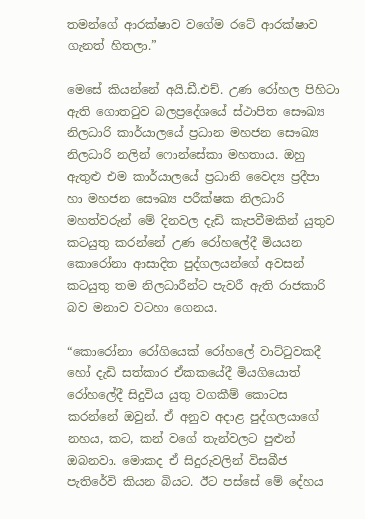තමන්ගේ ආරක්ෂාව වගේම රටේ ආරක්ෂාව ගැනත් හිතලා.”

මෙසේ කියන්නේ අයි.ඩී.එච්. උණ රෝහල පිහිටා ඇති ගොතටුව බලප්‍රදේශයේ ස්ථාපිත සෞඛ්‍ය නිලධාරි කාර්යාලයේ ප්‍රධාන මහජන සෞඛ්‍ය නිලධාරි නලින් ෆොන්සේකා මහතාය. ඔහු ඇතුළු එම කාර්යාලයේ ප්‍රධානි වෛද්‍ය ප්‍රදීපා හා මහජන සෞඛ්‍ය පරීක්ෂක නිලධාරි මහත්වරුන් මේ දිනවල දැඩි කැපවීමකින් යුතුව කටයුතු කරන්නේ උණ රෝහලේදී මියයන කොරෝනා ආසාදිත පුද්ගලයන්ගේ අවසන් කටයුතු තම නිලධාරීන්ට පැවරී ඇති රාජකාරි බව මනාව වටහා ගෙනය.

“කොරෝනා රෝගියෙක් රෝහලේ වාට්ටුවකදී හෝ දැඩි සත්කාර ඒකකයේදී මියගියොත් රෝහලේදී සිදුවිය යුතු වගකීම් කොටස කරන්නේ ඔවුන්. ඒ අනුව අදාළ පුද්ගලයාගේ නහය, කට, කන් වගේ තැන්වලට පුළුන් ඔබනවා. මොකද ඒ සිදුරුවලින් විසබීජ පැතිරේවි කියන බියට. ඊට පස්සේ මේ දේහය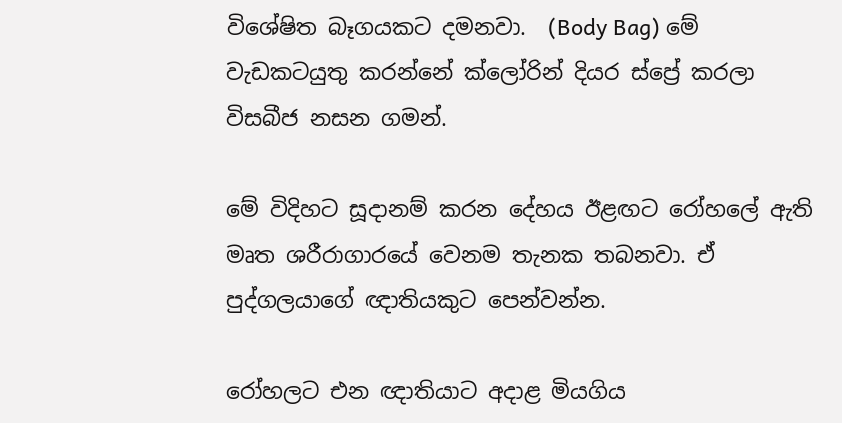විශේෂිත බෑගයකට දමනවා.  (Body Bag) මේ වැඩකටයුතු කරන්නේ ක්ලෝරින් දියර ස්ප්‍රේ කරලා විසබීජ නසන ගමන්.

මේ විදිහට සූදානම් කරන දේහය ඊළඟට රෝහලේ ඇති මෘත ශරීරාගාරයේ වෙනම තැනක තබනවා. ඒ පුද්ගලයාගේ ඥාතියකුට පෙන්වන්න.

රෝහලට එන ඥාතියාට අදාළ මියගිය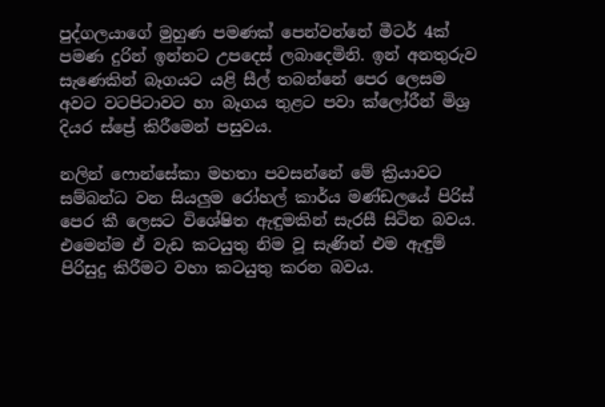පුද්ගලයාගේ මුහුණ පමණක් පෙන්වන්නේ මීටර් 4ක් පමණ දුරින් ඉන්නට උපදෙස් ලබාදෙමිනි. ඉන් අනතුරුව සැණෙකින් බෑගයට යළි සීල් තබන්නේ පෙර ලෙසම අවට වටපිටාවට හා බෑගය තුළට පවා ක්ලෝරීන් මිශ්‍ර දියර ස්ප්‍රේ කිරීමෙන් පසුවය.

නලින් ෆොන්සේකා මහතා පවසන්නේ මේ ක්‍රියාවට සම්බන්ධ වන සියලුම රෝහල් කාර්ය මණ්ඩලයේ පිරිස් පෙර කී ලෙසට විශේෂිත ඇඳුමකින් සැරසී සිටින බවය. එමෙන්ම ඒ වැඩ කටයුතු නිම වූ සැණින් එම ඇඳුම් පිරිසුදු කිරීමට වහා කටයුතු කරන බවය.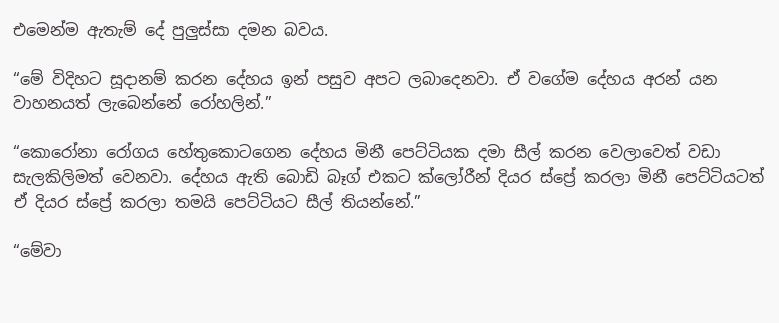එමෙන්ම ඇතැම් දේ පුලුස්සා දමන බවය.

“මේ විදිහට සූදානම් කරන දේහය ඉන් පසුව අපට ලබාදෙනවා. ඒ වගේම දේහය අරන් යන වාහනයත් ලැබෙන්නේ රෝහලින්.”

“කොරෝනා රෝගය හේතුකොටගෙන දේහය මිනී පෙට්ටියක දමා සීල් කරන වෙලාවෙත් වඩා සැලකිලිමත් වෙනවා. දේහය ඇති බොඩි බෑග් එකට ක්ලෝරීන් දියර ස්ප්‍රේ කරලා මිනී පෙට්ටියටත් ඒ දියර ස්ප්‍රේ කරලා තමයි පෙට්ටියට සීල් තියන්නේ.”

“මේවා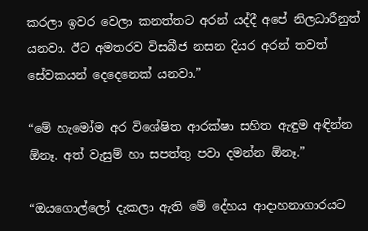කරලා ඉවර වෙලා කනත්තට අරන් යද්දී අපේ නිලධාරීනුත් යනවා. ඊට අමතරව විසබීජ නසන දියර අරන් තවත් සේවකයන් දෙදෙනෙක් යනවා.”

“මේ හැමෝම අර විශේෂිත ආරක්ෂා සහිත ඇඳුම අඳින්න ඕනෑ. අත් වැසුම් හා සපත්තු පවා දමන්න ඕනෑ.”

“ඔයගොල්ලෝ දැකලා ඇති මේ දේහය ආදාහනාගාරයට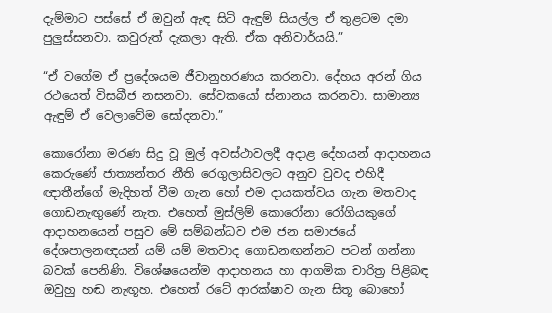දැම්මාට පස්සේ ඒ ඔවුන් ඇඳ සිටි ඇඳුම් සියල්ල ඒ තුළටම දමා පුලුස්සනවා. කවුරුත් දැකලා ඇති. ඒක අනිවාර්යයි.”

“ඒ වගේම ඒ ප්‍රදේශයම ජීවානුහරණය කරනවා. දේහය අරන් ගිය රථයෙත් විසබීජ නසනවා. සේවකයෝ ස්නානය කරනවා. සාමාන්‍ය ඇඳුම් ඒ වෙලාවේම සෝදනවා.”

කොරෝනා මරණ සිදු වූ මුල් අවස්ථාවලදී අදාළ දේහයන් ආදාහනය කෙරුණේ ජාත්‍යන්තර නීති රෙගුලාසිවලට අනුව වුවද එහිදී ඥාතීන්ගේ මැදිහත් වීම ගැන හෝ එම දායකත්වය ගැන මතවාද ගොඩනැඟුණේ නැත. එහෙත් මුස්ලිම් කොරෝනා රෝගියකුගේ ආදාහනයෙන් පසුව මේ සම්බන්ධව එම ජන සමාජයේ දේශපාලනඥයන් යම් යම් මතවාද ගොඩනඟන්නට පටන් ගන්නා බවක් පෙනිණි. විශේෂයෙන්ම ආදාහනය හා ආගමික චාරිත්‍ර පිළිබඳ ඔවුහු හඬ නැඟූහ. එහෙත් රටේ ආරක්ෂාව ගැන සිතූ බොහෝ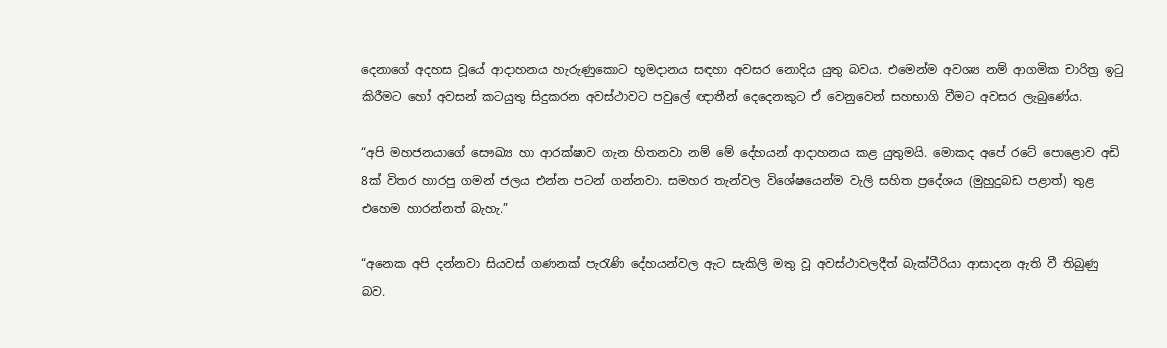දෙනාගේ අදහස වූයේ ආදාහනය හැරුණුකොට භූමදානය සඳහා අවසර නොදිය යුතු බවය. එමෙන්ම අවශ්‍ය නම් ආගමික චාරිත්‍ර ඉටු කිරීමට හෝ අවසන් කටයුතු සිදුකරන අවස්ථාවට පවුලේ ඥාතීන් දෙදෙනකුට ඒ වෙනුවෙන් සහභාගි වීමට අවසර ලැබුණේය.

“අපි මහජනයාගේ සෞඛ්‍ය හා ආරක්ෂාව ගැන හිතනවා නම් මේ දේහයන් ආදාහනය කළ යුතුමයි. මොකද අපේ රටේ පොළොව අඩි 8ක් විතර හාරපු ගමන් ජලය එන්න පටන් ගන්නවා. සමහර තැන්වල විශේෂයෙන්ම වැලි සහිත ප්‍රදේශය (මුහුදුබඩ පළාත්) තුළ එහෙම හාරන්නත් බැහැ.”

“අනෙක අපි දන්නවා සියවස් ගණනක් පැරැණි දේහයන්වල ඇට සැකිලි මතු වූ අවස්ථාවලදීත් බැක්ටීරියා ආසාදන ඇති වී තිබුණු බව.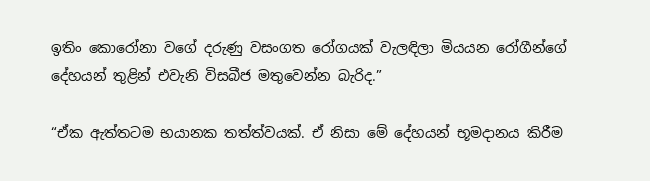ඉතිං කොරෝනා වගේ දරුණු වසංගත රෝගයක් වැලඳිලා මියයන රෝගීන්ගේ දේහයන් තුළින් එවැනි විසබීජ මතුවෙන්න බැරිද.”

“ඒක ඇත්තටම භයානක තත්ත්වයක්. ඒ නිසා මේ දේහයන් භූමදානය කිරීම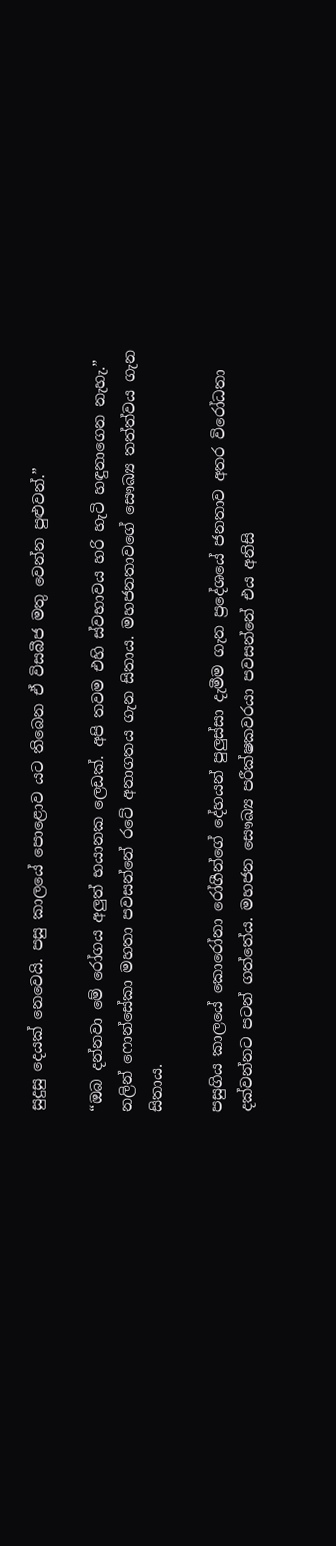සුදුසු දෙයක් නෙවෙයි. පසු කාලයේ පොළොව යට තිබෙන ඒ විසබීජ මතු වෙන්න පුළුවන්.”

“ඔබ දන්නවා මේ රෝගය අලුත් භයානක ලෙඩක්. අපි තවම එහි ස්වභාවය හරි හැටි හඳුනාගෙන නැහැ.” නලින් ෆොන්සේකා මහතා පවසන්නේ රටේ අනාගතය ගැන සිතාය. මහජනතාවගේ සෞඛ්‍ය තත්ත්වය ගැන සිතාය.

පසුගිය කාලයේ කොරෝනා රෝගීන්ගේ දේහයන් පුලුස්සා දැමීම ගැන ප්‍රදේශයේ ජනතාව අතර විරෝධතා දක්වන්නට පටන් ගත්තේය. මහජන සෞඛ්‍ය පරීක්ෂකවරයා පවසන්නේ එය අනිසි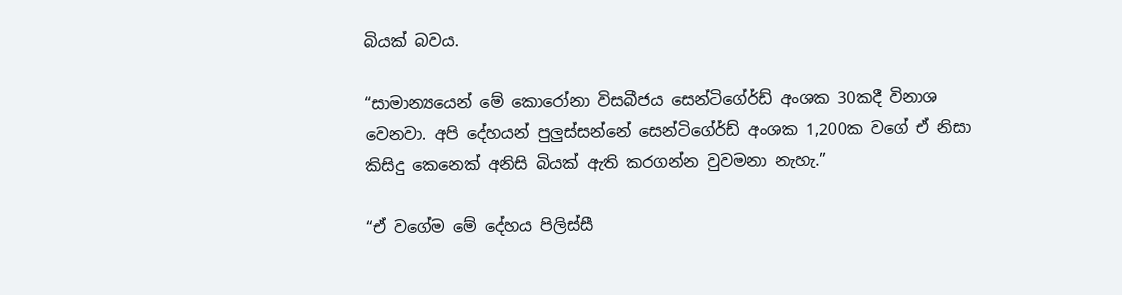බියක් බවය.

“සාමාන්‍යයෙන් මේ කොරෝනා විසබීජය සෙන්ටිගේ‍ර්ඩ් අංශක 30කදී විනාශ වෙනවා. අපි දේහයන් පුලුස්සන්නේ සෙන්ටිගේ‍ර්ඩ් අංශක 1,200ක වගේ ඒ නිසා කිසිදු කෙනෙක් අනිසි බියක් ඇති කරගන්න වුවමනා නැහැ.”

“ඒ වගේම මේ දේහය පිලිස්සී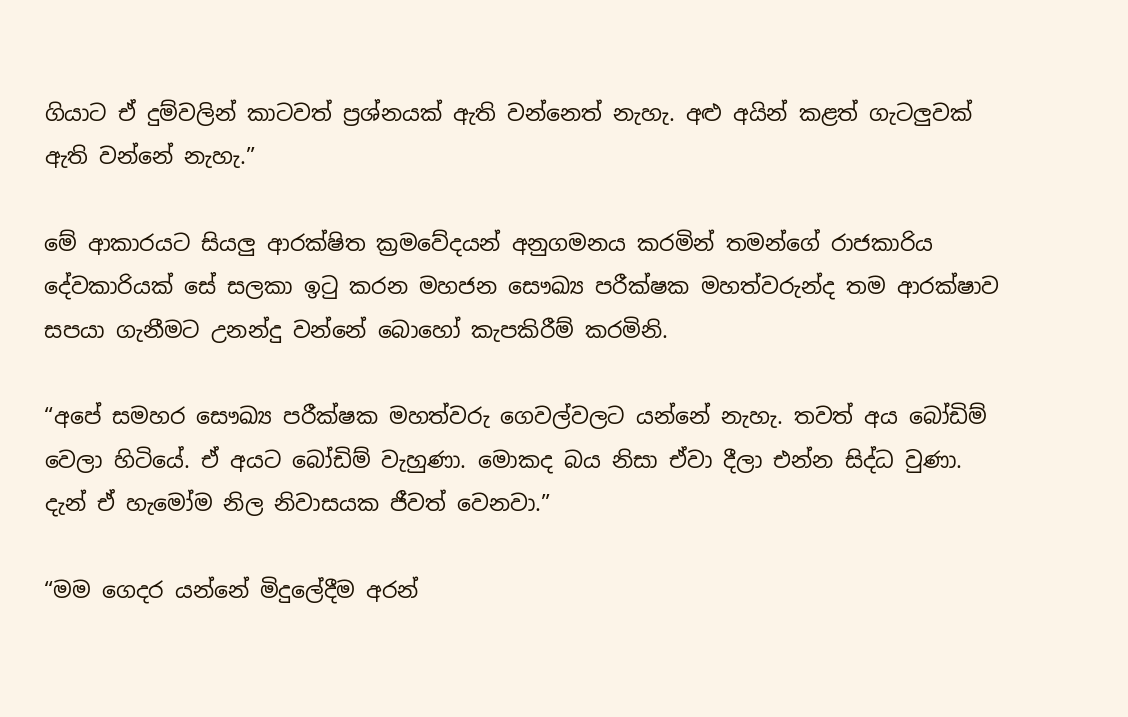ගියාට ඒ දුම්වලින් කාටවත් ප්‍රශ්නයක් ඇති වන්නෙත් නැහැ. අළු අයින් කළත් ගැටලුවක් ඇති වන්නේ නැහැ.”

මේ ආකාරයට සියලු ආරක්ෂිත ක්‍රමවේදයන් අනුගමනය කරමින් තමන්ගේ රාජකාරිය දේවකාරියක් සේ සලකා ඉටු කරන මහජන සෞඛ්‍ය පරීක්ෂක මහත්වරුන්ද තම ආරක්ෂාව සපයා ගැනීමට උනන්දු වන්නේ බොහෝ කැපකිරීම් කරමිනි.

“අපේ සමහර සෞඛ්‍ය පරීක්ෂක මහත්වරු ගෙවල්වලට යන්නේ නැහැ. තවත් අය බෝඩිම් වෙලා හිටියේ. ඒ අයට බෝඩිම් වැහුණා. මොකද බය නිසා ඒවා දීලා එන්න සිද්ධ වුණා. දැන් ඒ හැමෝම නිල නිවාසයක ජීවත් වෙනවා.”

“මම ගෙදර යන්නේ මිදුලේදීම අරන්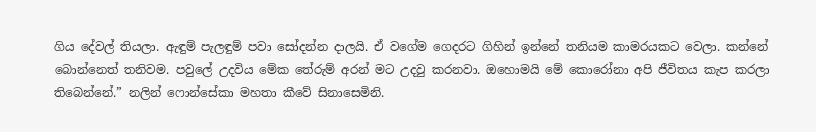ගිය දේවල් තියලා. ඇඳුම් පැලඳුම් පවා සෝදන්න දාලයි. ඒ වගේම ගෙදරට ගිහින් ඉන්නේ තනියම කාමරයකට වෙලා. කන්නේ බොන්නෙත් තනිවම. පවුලේ උදවිය මේක තේරුම් අරන් මට උදවු කරනවා. ඔහොමයි මේ කොරෝනා අපි ජීවිතය කැප කරලා තිබෙන්නේ.” නලින් ෆොන්සේකා මහතා කීවේ සිනාසෙමිනි.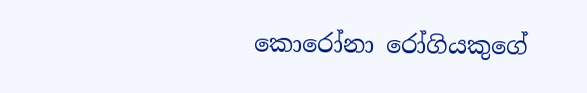කොරෝනා රෝගියකුගේ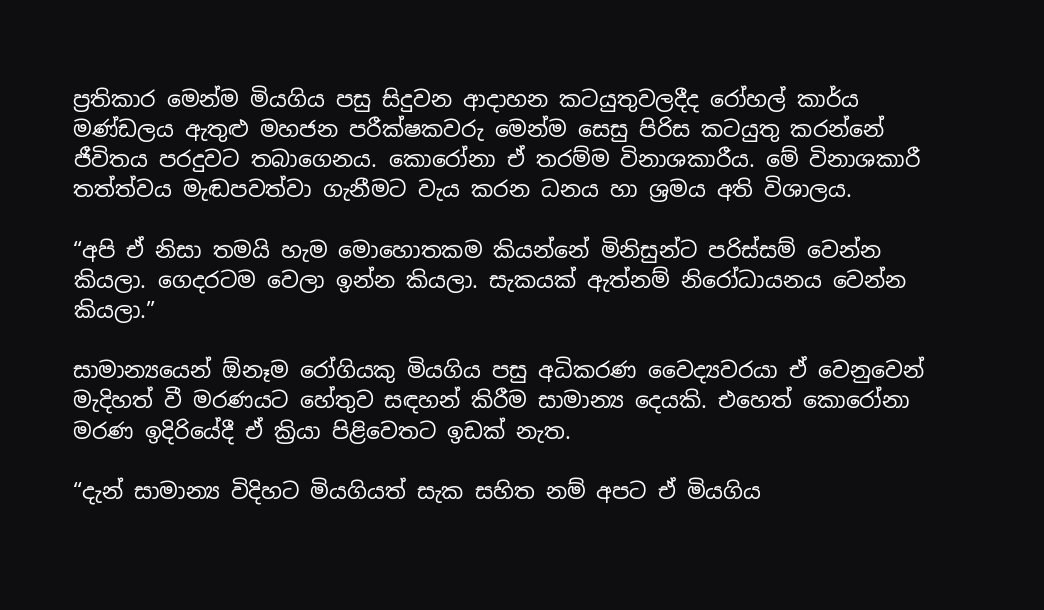ප්‍රතිකාර මෙන්ම මියගිය පසු සිදුවන ආදාහන කටයුතුවලදීද රෝහල් කාර්ය මණ්ඩලය ඇතුළු මහජන පරීක්ෂකවරු මෙන්ම සෙසු පිරිස කටයුතු කරන්නේ ජීවිතය පරදුවට තබාගෙනය. කොරෝනා ඒ තරම්ම විනාශකාරීය. මේ විනාශකාරී තත්ත්වය මැඬපවත්වා ගැනීමට වැය කරන ධනය හා ශ්‍රමය අති විශාලය.

“අපි ඒ නිසා තමයි හැම මොහොතකම කියන්නේ මිනිසුන්ට පරිස්සම් වෙන්න කියලා. ගෙදරටම වෙලා ඉන්න කියලා. සැකයක් ඇත්නම් නිරෝධායනය වෙන්න කියලා.”

සාමාන්‍යයෙන් ඕනෑම රෝගියකු මියගිය පසු අධිකරණ වෛද්‍යවරයා ඒ වෙනුවෙන් මැදිහත් වී මරණයට හේතුව සඳහන් කිරීම සාමාන්‍ය දෙයකි. එහෙත් කොරෝනා මරණ ඉදිරියේදී ඒ ක්‍රියා පිළිවෙතට ඉඩක් නැත.

“දැන් සාමාන්‍ය විදිහට මියගියත් සැක සහිත නම් අපට ඒ මියගිය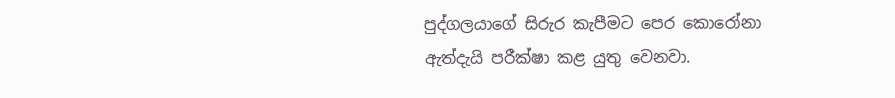පුද්ගලයාගේ සිරුර කැපීමට පෙර කොරෝනා ඇත්දැයි පරීක්ෂා කළ යුතු වෙනවා.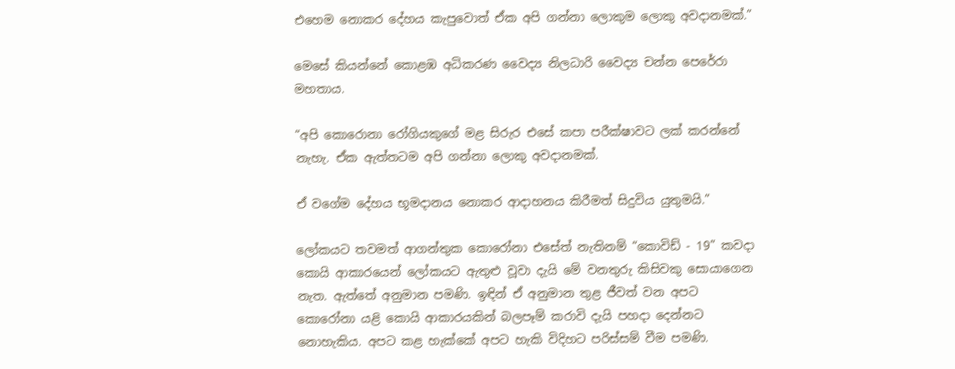එහෙම නොකර දේහය කැපුවොත් ඒක අපි ගන්නා ලොකුම ලොකු අවදානමක්.”

මෙසේ කියන්නේ කොළඹ අධිකරණ වෛද්‍ය නිලධාරි වෛද්‍ය චන්න පෙරේරා මහතාය.

“අපි කොරොනා රෝගියකුගේ මළ සිරුර එසේ කපා පරීක්ෂාවට ලක් කරන්නේ නැහැ. ඒක ඇත්තටම අපි ගන්නා ලොකු අවදානමක්.

ඒ වගේම දේහය භූමදානය නොකර ආදාහනය කිරීමත් සිදුවිය යුතුමයි.”

ලෝකයට තවමත් ආගන්තුක කොරෝනා එසේත් නැතිනම් “කොවිඩ් - 19” කවදා කොයි ආකාරයෙන් ලෝකයට ඇතුළු වූවා දැයි මේ වනතුරු කිසිවකු සොයාගෙන නැත. ඇත්තේ අනුමාන පමණි. ඉඳින් ඒ අනුමාන තුළ ජීවත් වන අපට කොරෝනා යළි කොයි ආකාරයකින් බලපෑම් කරාවි දැයි පහදා දෙන්නට නොහැකිය. අපට කළ හැක්කේ අපට හැකි විදිහට පරිස්සම් වීම පමණි.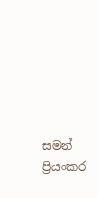සමන් ප්‍රියංකර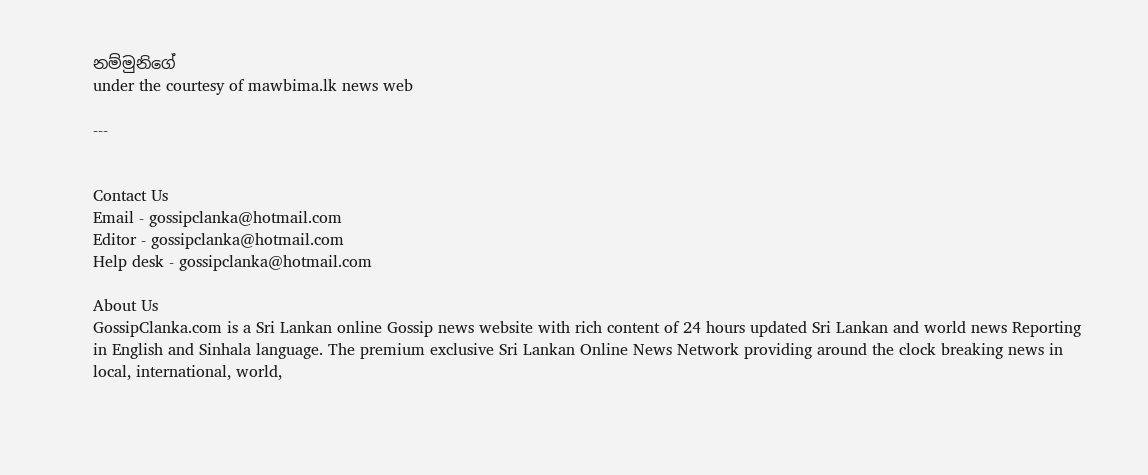නම්මුනිගේ
under the courtesy of mawbima.lk news web

---


Contact Us
Email - gossipclanka@hotmail.com
Editor - gossipclanka@hotmail.com
Help desk - gossipclanka@hotmail.com

About Us
GossipClanka.com is a Sri Lankan online Gossip news website with rich content of 24 hours updated Sri Lankan and world news Reporting in English and Sinhala language. The premium exclusive Sri Lankan Online News Network providing around the clock breaking news in local, international, world,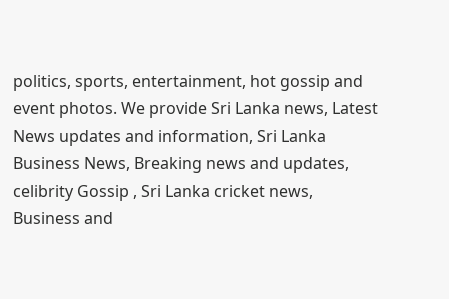politics, sports, entertainment, hot gossip and event photos. We provide Sri Lanka news, Latest News updates and information, Sri Lanka Business News, Breaking news and updates, celibrity Gossip , Sri Lanka cricket news, Business and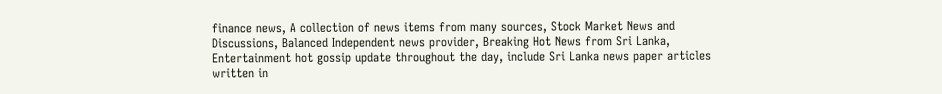finance news, A collection of news items from many sources, Stock Market News and Discussions, Balanced Independent news provider, Breaking Hot News from Sri Lanka, Entertainment hot gossip update throughout the day, include Sri Lanka news paper articles written in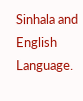Sinhala and English Language.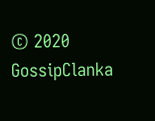© 2020 GossipClanka